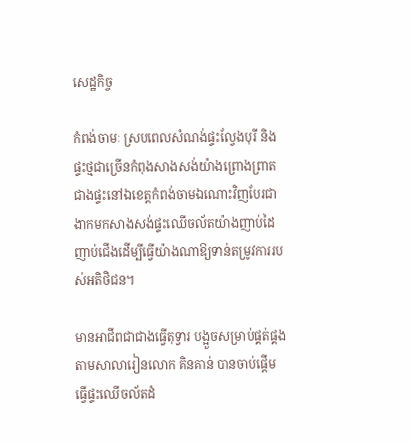សេដ្ឋកិច្ច

កំពង់ចាមៈ ស្របពេលសំណង់ផ្ទះល្វែងបុរី និងផ្ទះថ្មជាច្រើនកំពុងសាងសង់យ៉ាងព្រោងព្រាតជាងផ្ទះនៅឯខេត្តកំពង់ចាមឯណោះវិញបែរជាងាកមកសាងសង់ផ្ទះឈើចល័តយ៉ាងញាប់ដៃញាប់ជើងដើម្បីធ្វើយ៉ាងណាឱ្យទាន់តម្រូវការរបស់អតិថិជន។

មានអាជីពជាជាងធ្វើតុទ្វារ បង្អួចសម្រាប់ផ្គត់ផ្គងតាមសាលារៀនលោក គិនគាន់ បានចាប់ផ្តើមធ្វើផ្ទះឈើចល័តដំ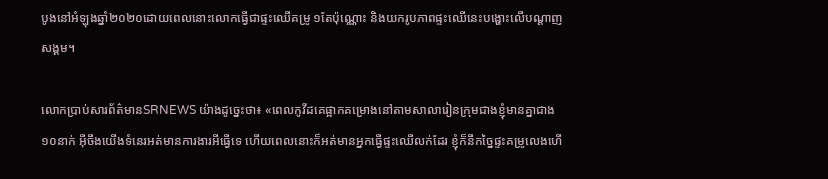បូងនៅអំឡុងឆ្នាំ២០២០ដោយពេលនោះលោកធ្វើជាផ្ទះឈើគម្រូ ១តែប៉ុណ្ណោះ និងយករូបភាពផ្ទះឈើនេះបង្ហោះលើបណ្តាញសង្គម។

លោកប្រាប់សារព័ត៌មានSRNEWS យ៉ាងដូច្នេះថា៖ «ពេលកូវីដគេផ្អាកគម្រោងនៅតាមសាលារៀនក្រុមជាងខ្ញុំមានគ្នាជាង១០នាក់ អ៊ីចឹងយើងទំនេរអត់មានការងារអីធ្វើទេ ហើយពេលនោះក៏អត់មានអ្នកធ្វើផ្ទះឈើលក់ដែរ ខ្ញុំក៏នឹកច្នៃផ្ទះគម្រូលេងហើ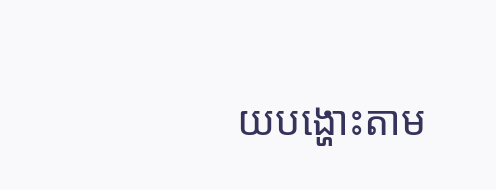យបង្ហោះតាម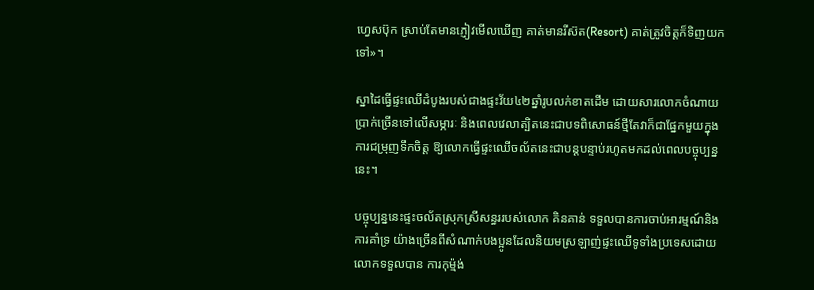ហ្វេសប៊ុក ស្រាប់តែមានភ្ញៀវមើលឃើញ គាត់មានរីស៊ត(Resort) គាត់ត្រូវចិត្តក៏ទិញយកទៅ»។

ស្នាដៃធ្វើផ្ទះឈើដំបូងរបស់ជាងផ្ទះវ័យ៤២ឆ្នាំរូបលក់ខាតដើម ដោយសារលោកចំណាយប្រាក់ច្រើនទៅលើសម្ភារៈ និងពេលវេលាត្បិតនេះជាបទពិសោធន៍ថ្មីតែវាក៏ជាផ្នែកមួយក្នុងការជម្រុញទឹកចិត្ត ឱ្យលោកធ្វើផ្ទះឈើចល័តនេះជាបន្តបន្ទាប់រហូតមកដល់ពេលបច្ចុប្បន្ននេះ។

បច្ចុប្បន្ននេះផ្ទះចល័តស្រុកស្រីសន្ធររបស់លោក គិនគាន់ ទទួលបានការចាប់អារម្មណ៍និងការគាំទ្រ យ៉ាងច្រើនពីសំណាក់បងប្អូនដែលនិយមស្រឡាញ់ផ្ទះឈើទូទាំងប្រទេសដោយលោកទទួលបាន ការកុម៉្មង់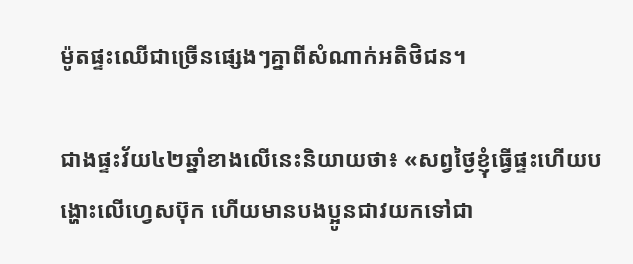ម៉ូតផ្ទះឈើជាច្រើនផ្សេងៗគ្នាពីសំណាក់អតិថិជន។

ជាងផ្ទះវ័យ៤២ឆ្នាំខាងលើនេះនិយាយថា៖ «សព្វថ្ងៃខ្ញុំធ្វើផ្ទះហើយបង្ហោះលើហ្វេសប៊ុក ហើយមានបងប្អូនជាវយកទៅជា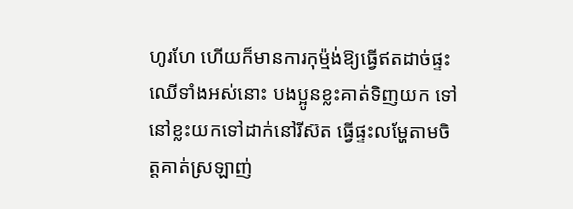ហូរហែ ហើយក៏មានការកុម៉្មង់ឱ្យធ្វើឥតដាច់ផ្ទះឈើទាំងអស់នោះ បងប្អូនខ្លះគាត់ទិញយក ទៅនៅខ្លះយកទៅដាក់នៅរីស៊ត ធ្វើផ្ទះលម្ហែតាមចិត្តគាត់ស្រឡាញ់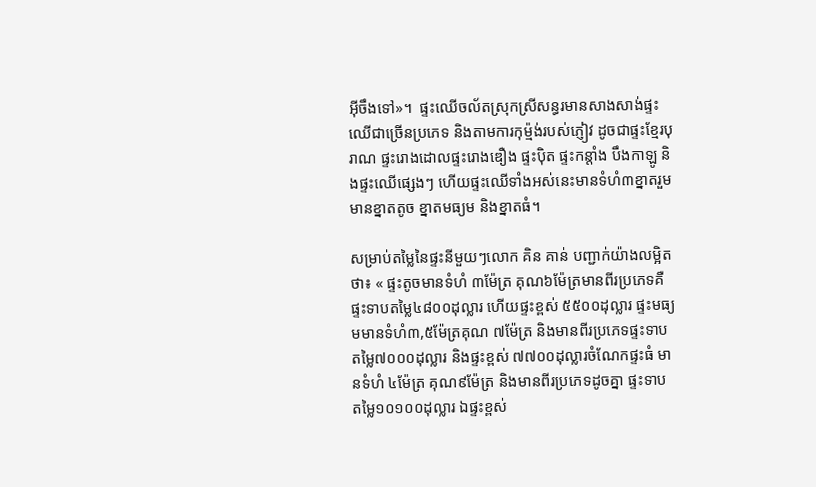អ៊ីចឹងទៅ»។  ផ្ទះឈើចល័តស្រុកស្រីសន្ធរមានសាងសាង់ផ្ទះឈើជាច្រើនប្រភេទ និងតាមការកុម៉្មង់របស់ភ្ញៀវ ដូចជាផ្ទះខ្មែរបុរាណ ផ្ទះរោងដោលផ្ទះរោងឌឿង ផ្ទះប៉ិត ផ្ទះកន្តាំង បឹងកាឡូ និងផ្ទះឈើផ្សេងៗ ហើយផ្ទះឈើទាំងអស់នេះមានទំហំ៣ខ្នាតរួមមានខ្នាតតូច ខ្នាតមធ្យម និងខ្នាតធំ។

សម្រាប់តម្លៃនៃផ្ទះនីមួយៗលោក គិន គាន់ បញ្ជាក់យ៉ាងលម្អិតថា៖ « ផ្ទះតូចមានទំហំ ៣ម៉ែត្រ គុណ៦ម៉ែត្រមានពីរប្រភេទគឺផ្ទះទាបតម្លៃ៤៨០០ដុល្លារ ហើយផ្ទះខ្ពស់ ៥៥០០ដុល្លារ ផ្ទះមធ្យមមានទំហំ៣,៥ម៉ែត្រគុណ ៧ម៉ែត្រ និងមានពីរប្រភេទផ្ទះទាប តម្លៃ៧០០០ដុល្លារ និងផ្ទះខ្ពស់ ៧៧០០ដុល្លារចំណែកផ្ទះធំ មានទំហំ ៤ម៉ែត្រ គុណ៩ម៉ែត្រ និងមានពីរប្រភេទដូចគ្នា ផ្ទះទាប តម្លៃ១០១០០ដុល្លារ ឯផ្ទះខ្ពស់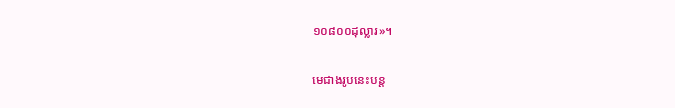១០៨០០ដុល្លារ»។

មេជាងរូបនេះបន្ត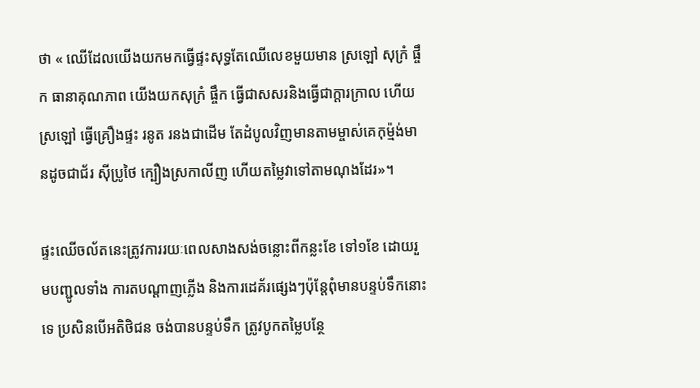ថា « ឈើដែលយើងយកមកធ្វើផ្ទះសុទ្ធតែឈើលេខមួយមាន ស្រឡៅ សុក្រំ ផ្ចឹក ធានាគុណភាព យើងយកសុក្រំ ផ្ចឹក ធ្វើជាសសរនិងធ្វើជាក្តារក្រាល ហើយស្រឡៅ ធ្វើគ្រឿងផ្ទះ រនូត រនងជាដើម តែដំបូលវិញមានតាមម្ចាស់គេកុម៉្មង់មានដូចជាជ័រ ស៊ីប្រូថៃ ក្បឿងស្រកាលីញ ហើយតម្លៃវាទៅតាមណុងដែរ»។

ផ្ទះឈើចល័តនេះត្រូវការរយៈពេលសាងសង់ចន្លោះពីកន្លះខែ ទៅ១ខែ ដោយរួមបញ្ជូលទាំង ការតបណ្តាញភ្លើង និងការដេគ័រផ្សេងៗប៉ុន្តែពុំមានបន្ទប់ទឹកនោះទេ ប្រសិនបើអតិថិជន ចង់បានបន្ទប់ទឹក ត្រូវបូកតម្លៃបន្ថែ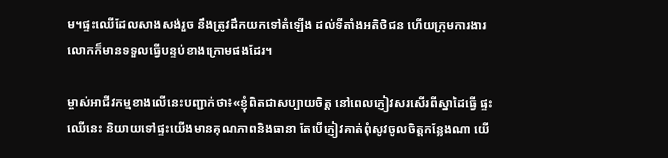ម។ផ្ទះឈើដែលសាងសង់រួច នឹងត្រូវដឹកយកទៅតំឡើង ដល់ទីតាំងអតិថិជន ហើយក្រុមការងារលោកក៏មានទទួលធ្វើបន្ទប់ខាងក្រោមផងដែរ។

ម្ចាស់អាជីវកម្មខាងលើនេះបញ្ជាក់ថា៖«ខ្ញុំពិតជាសប្បាយចិត្ត នៅពេលភ្ញៀវសរសើរពីស្នាដៃធ្វើ ផ្ទះឈើនេះ និយាយទៅផ្ទះយើងមានគុណភាពនិងធានា តែបើភ្ញៀវគាត់ពុំសូវចូលចិត្តកន្លែងណា យើ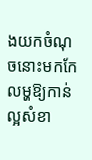ងយកចំណុចនោះមកកែលម្ហឱ្យកាន់ល្អសំខា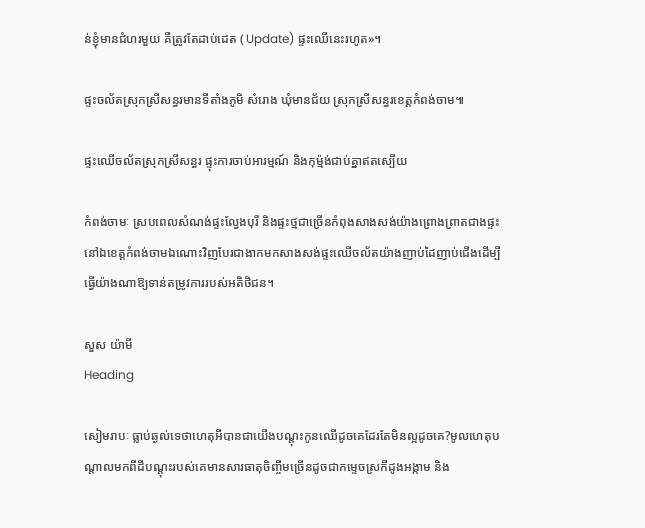ន់ខ្ញុំមានជំហរមួយ គឺត្រូវតែដាប់ដេត ( Update) ផ្ទះឈើនេះរហូត»។

ផ្ទះចល័តស្រុកស្រីសន្ធរមានទីតាំងភូមិ សំរោង ឃុំមានជ័យ ស្រុកស្រីសន្ធរខេត្តកំពង់ចាម៕

ផ្ទះឈើចល័តស្រុកស្រីសន្ធរ ផ្ទុះការចាប់អារម្មណ៍ និងកុម៉្មង់ជាប់គ្នាឥតស្បើយ

កំពង់ចាមៈ ស្របពេលសំណង់ផ្ទះល្វែងបុរី និងផ្ទះថ្មជាច្រើនកំពុងសាងសង់យ៉ាងព្រោងព្រាតជាងផ្ទះនៅឯខេត្តកំពង់ចាមឯណោះវិញបែរជាងាកមកសាងសង់ផ្ទះឈើចល័តយ៉ាងញាប់ដៃញាប់ជើងដើម្បីធ្វើយ៉ាងណាឱ្យទាន់តម្រូវការរបស់អតិថិជន។

សួស យ៉ាមី
Heading

សៀមរាបៈ ធ្លាប់ឆ្ងល់ទេថាហេតុអីបានជាយើងបណ្ដុះកូនឈើដូចគេដែរតែមិនល្អដូចគេ?មូលហេតុបណ្ដាលមកពីដីបណ្ដុះរបស់គេមានសារធាតុចិញ្ចឹមច្រើនដូចជាកម្ទេចស្រកីដូងអង្កាម និង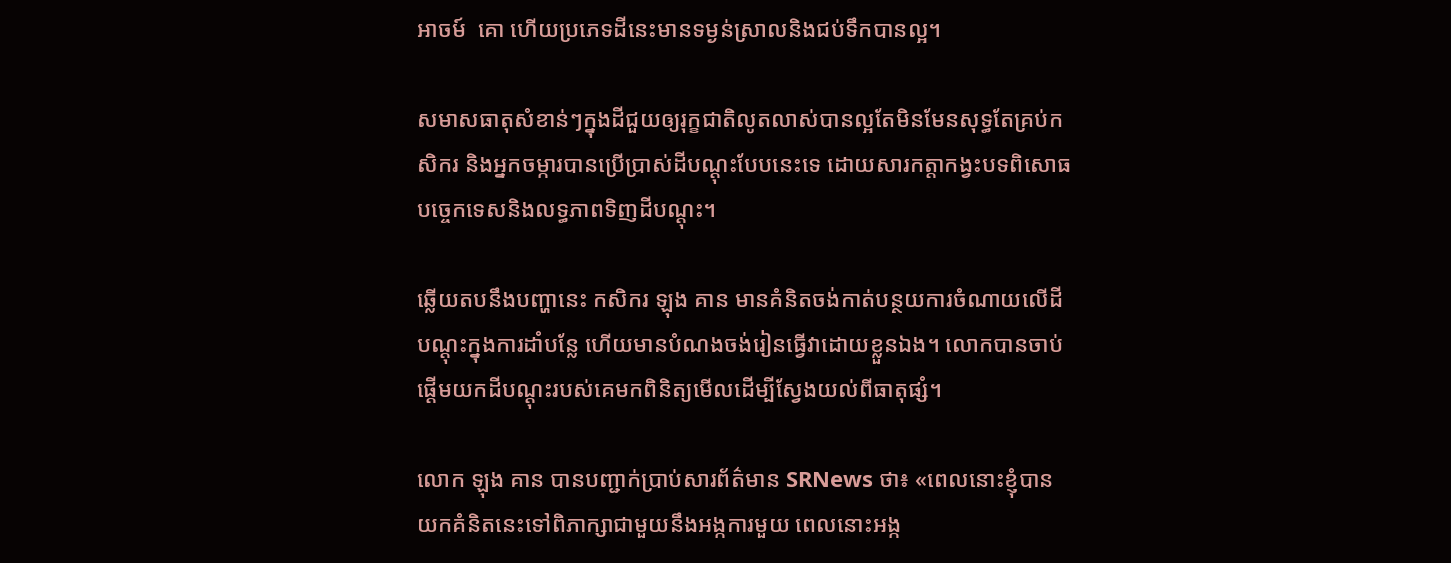អាចម៍  គោ ហើយប្រភេទដីនេះមានទម្ងន់ស្រាលនិងជប់ទឹកបានល្អ។

សមាសធាតុសំខាន់ៗក្នុងដីជួយឲ្យរុក្ខជាតិលូតលាស់បានល្អតែមិនមែនសុទ្ធតែគ្រប់កសិករ និងអ្នកចម្ការបានប្រើប្រាស់ដីបណ្ដុះបែបនេះទេ ដោយសារកត្តាកង្វះបទពិសោធបច្ចេកទេសនិងលទ្ធភាពទិញដីបណ្ដុះ។

ឆ្លើយតបនឹងបញ្ហានេះ កសិករ ឡុង គាន មានគំនិតចង់កាត់បន្ថយការចំណាយលើដីបណ្ដុះក្នុងការដាំបន្លែ ហើយមានបំណងចង់រៀនធ្វើវាដោយខ្លួនឯង។ លោកបានចាប់ផ្ដើមយកដីបណ្ដុះរបស់គេមកពិនិត្យមើលដើម្បីស្វែងយល់ពីធាតុផ្សំ។

លោក ឡុង គាន បានបញ្ជាក់ប្រាប់សារព័ត៌មាន SRNews ថា៖ «ពេលនោះខ្ញុំបានយកគំនិតនេះទៅពិភាក្សាជាមួយនឹងអង្កការមួយ ពេលនោះអង្ក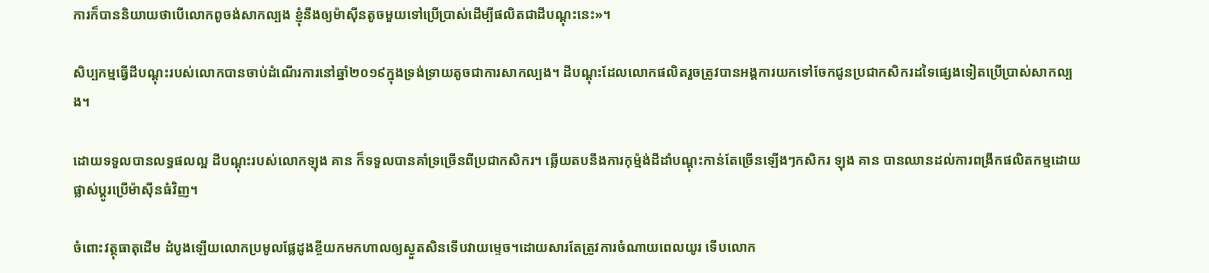ការក៏បាននិយាយថាបើលោកពូចង់សាកល្បង ខ្ញុំនឹងឲ្យម៉ាស៊ីនតូចមួយទៅប្រើប្រាស់ដើម្បីផលិតជាដីបណ្ដុះនេះ»។

សិប្បកម្មធ្វើដីបណ្ដុះរបស់លោកបានចាប់ដំណើរការនៅឆ្នាំ២០១៩ក្នុងទ្រង់ទ្រាយតូចជាការសាកល្បង។ ដីបណ្ដុះដែលលោកផលិតរួចត្រូវបានអង្គការយកទៅចែកជូនប្រជាកសិករដទៃផ្សេងទៀតប្រើប្រាស់សាកល្បង។

ដោយទទួលបានលទ្ធផលល្អ ដីបណ្ដុះរបស់លោកឡុង គាន ក៏ទទួលបានគាំទ្រច្រើនពីប្រជាកសិករ។ ឆ្លើយតបនឹងការកុម្ម៉ង់ដីដាំបណ្ដុះកាន់តែច្រើនឡើងៗកសិករ ឡុង គាន បានឈានដល់ការពង្រីកផលិតកម្មដោយផ្លាស់ប្ដូរប្រើម៉ាស៊ីនធំវិញ។

ចំពោះវត្ថុធាតុដើម ដំបូងឡើយលោកប្រមូលផ្លែដូងខ្ចីយកមកហាលឲ្យស្ងួតសិនទើបវាយម្ទេច។ដោយសារតែត្រូវការចំណាយពេលយូរ ទើបលោក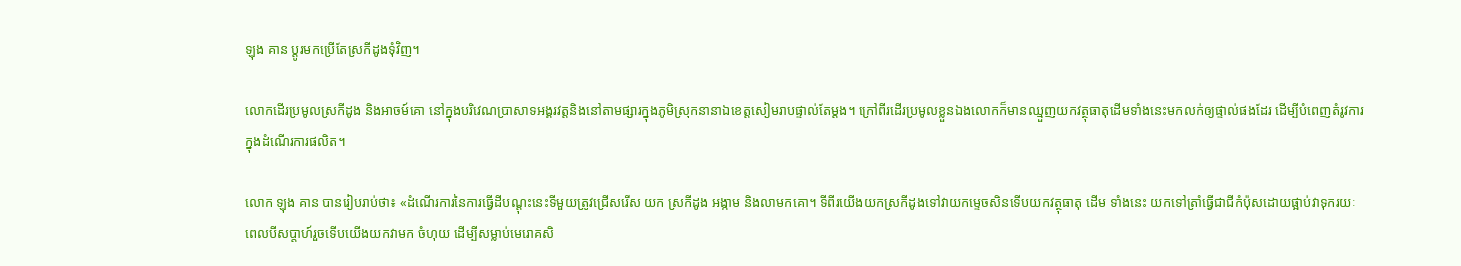ឡុង គាន ប្ដូរមកប្រើតែស្រកីដូងទុំវិញ។

លោកដើរប្រមូលស្រកីដូង និងអាចម៍គោ នៅក្នុងបរិវេណប្រាសាទអង្គរវត្តនិងនៅតាមផ្សារក្នុងភូមិស្រុកនានាឯខេត្តសៀមរាបផ្ទាល់តែម្ដង។ ក្រៅពីរដើរប្រមូលខ្លួនឯងលោកក៏មានឈ្មួញយកវត្ថុធាតុដើមទាំងនេះមកលក់ឲ្យផ្ទាល់ផងដែរ ដើម្បីបំពេញតំរូវការក្នុងដំណើរការផលិត។

លោក ឡុង គាន បានរៀបរាប់ថា៖ «ដំណើរការនៃការធ្វើដីបណ្ដុះនេះទីមួយត្រូវជ្រើសរើស យក ស្រកីដូង អង្កាម និងលាមកគោ។ ទីពីរយើងយកស្រកីដូងទៅវាយកម្ទេចសិនទើបយកវត្ថុធាតុ ដើម ទាំងនេះ យកទៅត្រាំធ្វើជាជីកំប៉ុសដោយផ្អាប់វាទុករយៈពេលបីសប្ដាហ៍រួចទើបយើងយកវាមក ចំហុយ ដើម្បីសម្លាប់មេរោគសិ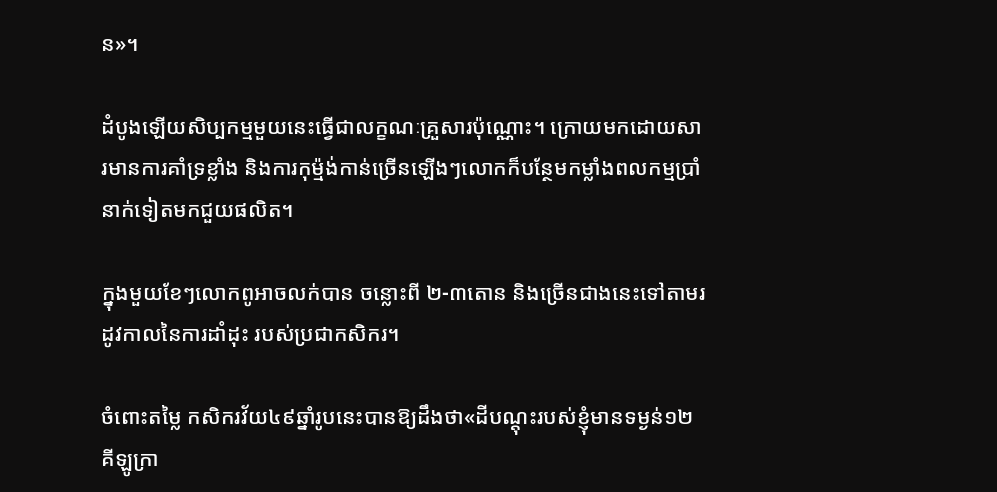ន»។

ដំបូងឡើយសិប្បកម្មមួយនេះធ្វើជាលក្ខណៈគ្រួសារប៉ុណ្ណោះ។ ក្រោយមកដោយសារមានការគាំទ្រខ្លាំង និងការកុម្ម៉ង់កាន់ច្រើនឡើងៗលោកក៏បន្ថែមកម្លាំងពលកម្មប្រាំនាក់ទៀតមកជួយផលិត។

ក្នុងមួយខែៗលោកពូអាចលក់បាន ចន្លោះពី ២-៣តោន និងច្រើនជាងនេះទៅតាមរដូវកាលនៃការដាំដុះ របស់ប្រជាកសិករ។

ចំពោះតម្លៃ កសិករវ័យ៤៩ឆ្នាំរូបនេះបានឱ្យដឹងថា«ដីបណ្ដុះរបស់ខ្ញុំមានទម្ងន់១២គីឡូក្រា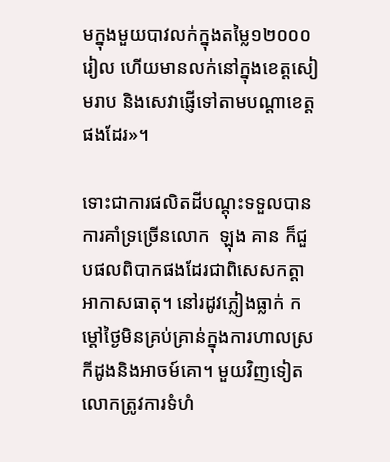មក្នុងមួយបាវលក់ក្នុងតម្លៃ១២០០០រៀល ហើយមានលក់នៅក្នុងខេត្តសៀមរាប និងសេវាផ្ញើទៅតាមបណ្ដាខេត្តផងដែរ»។

ទោះជាការផលិតដីបណ្ដុះទទួលបានការគាំទ្រច្រើនលោក  ឡុង គាន ក៏ជួបផលពិបាកផងដែរជាពិសេសកត្តាអាកាសធាតុ។ នៅរដូវភ្លៀងធ្លាក់ កម្ដៅថ្ងៃមិនគ្រប់គ្រាន់ក្នុងការហាលស្រកីដូងនិងអាចម៍គោ។ មួយវិញទៀតលោកត្រូវការទំហំ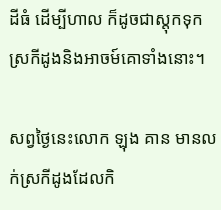ដីធំ ដើម្បីហាល ក៏ដូចជាស្តុកទុកស្រកីដូងនិងអាចម៍គោទាំងនោះ។

សព្វថ្ងៃនេះលោក ឡុង គាន មានលក់ស្រកីដូងដែលកិ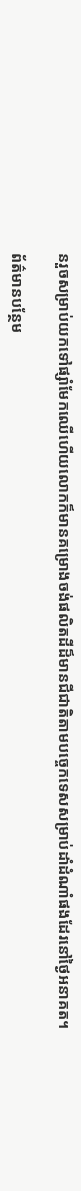នរួចសម្រាប់យកទៅផ្សាំមែកឈើហើយលោកក៏មានគម្រោងចង់ផលិតដីដ៏មានជីជាតិតាមបច្ចេកទេសសម្រាប់ដាំដំណាំផងដែរនៅថ្ងៃអនាគត។

ព័ត៌មានបន្ថែម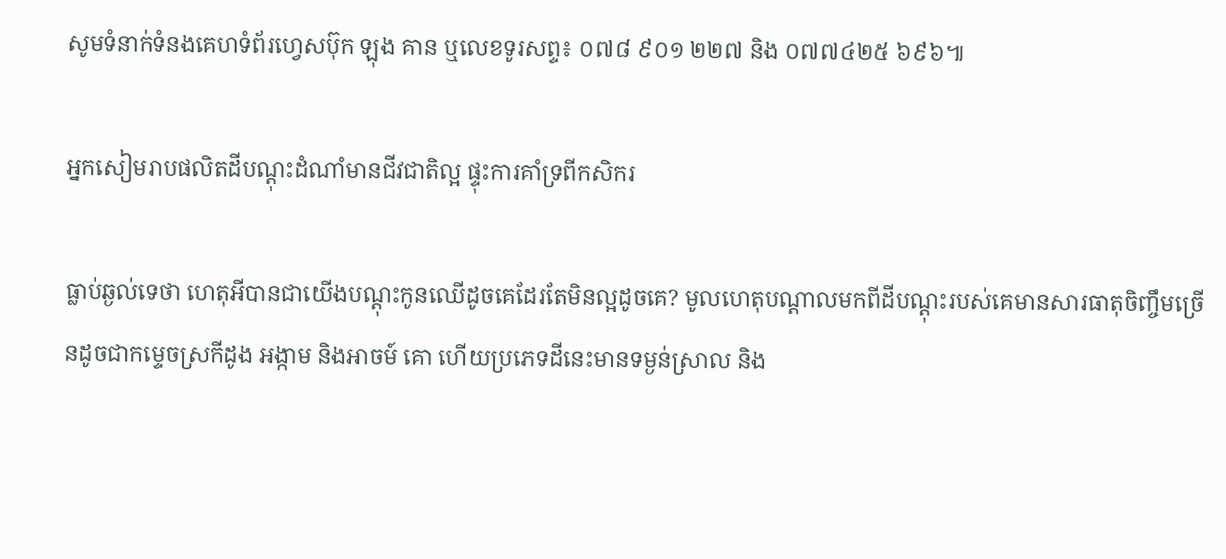សូមទំនាក់ទំនងគេហទំព័រហ្វេសប៊ុក ឡុង គាន ឬលេខទូរសព្ទ៖ ០៧៨ ៩០១ ២២៧ និង ០៧៧៤២៥ ៦៩៦៕

អ្នកសៀមរាបផលិតដីបណ្ដុះដំណាំមានជីវជាតិល្អ ផ្ទុះការគាំទ្រពីកសិករ

ធ្លាប់ឆ្ងល់ទេថា ហេតុអីបានជាយើងបណ្ដុះកូនឈើដូចគេដែរតែមិនល្អដូចគេ? មូលហេតុបណ្ដាលមកពីដីបណ្ដុះរបស់គេមានសារធាតុចិញ្ចឹមច្រើនដូចជាកម្ទេចស្រកីដូង អង្កាម និងអាចម៍ គោ ហើយប្រភេទដីនេះមានទម្ងន់ស្រាល និង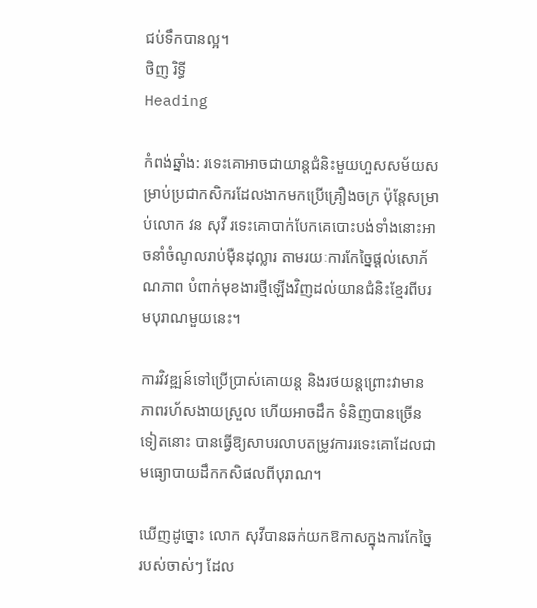ជប់ទឹកបានល្អ។
ថិញ រិទ្ធី
Heading

កំពង់ឆ្នាំង: រទេះគោអាចជាយាន្តជំនិះមួយហួសសម័យសម្រាប់ប្រជាកសិករដែលងាកមកប្រើគ្រឿងចក្រ ប៉ុន្តែសម្រាប់លោក វន សុវី រទេះគោបាក់បែកគេបោះបង់ទាំងនោះអាចនាំចំណូលរាប់ម៉ឺនដុល្លារ តាមរយៈការកែច្នៃផ្ដល់សោភ័ណភាព បំពាក់មុខងារថ្មីឡើងវិញដល់យានជំនិះខ្មែរពីបរមបុរាណមួយនេះ។

ការវិវឌ្ឍន៍ទៅប្រើប្រាស់គោយន្ត និងរថយន្តព្រោះវាមានភាពរហ័សងាយស្រួល ហើយអាចដឹក ទំនិញបានច្រើនទៀតនោះ បានធ្វើឱ្យសាបរលាបតម្រូវការរទេះគោដែលជាមធ្យោបាយដឹកកសិផលពីបុរាណ។

ឃើញដូច្នោះ លោក សុវីបានឆក់យកឱកាសក្នុងការកែច្នៃរបស់ចាស់ៗ ដែល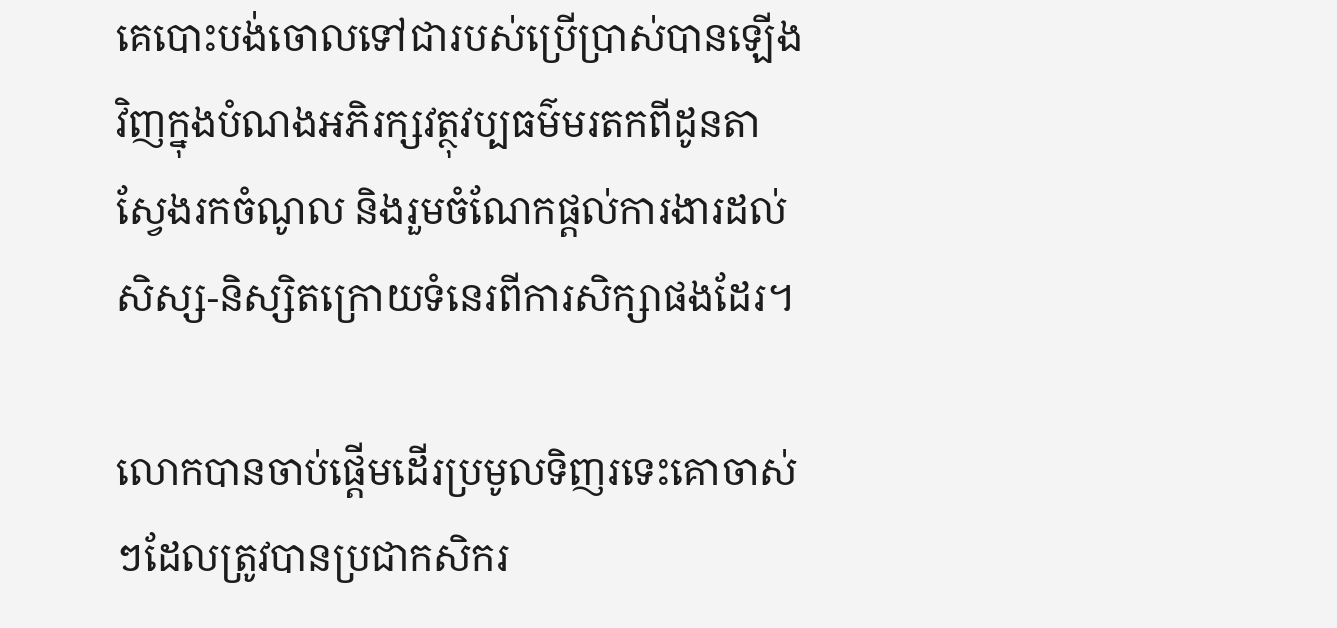គេបោះបង់ចោលទៅជារបស់ប្រើប្រាស់បានឡើងវិញក្នុងបំណងអភិរក្សវត្ថុវប្បធម៌មរតកពីដូនតា ស្វែងរកចំណូល និងរួមចំណែកផ្ដល់ការងារដល់សិស្ស-និស្សិតក្រោយទំនេរពីការសិក្សាផងដែរ។

លោកបានចាប់ផ្តើមដើរប្រមូលទិញរទេះគោចាស់ៗដែលត្រូវបានប្រជាកសិករ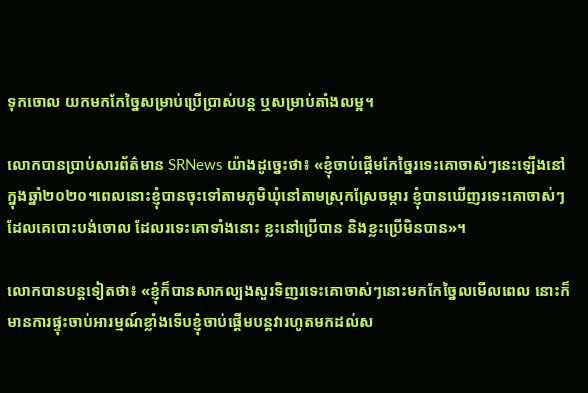ទុកចោល យកមកកែច្នៃសម្រាប់ប្រើប្រាស់បន្ត ឬសម្រាប់តាំងលម្អ។

លោកបានប្រាប់សារព័ត៌មាន SRNews យ៉ាងដូច្នេះថា៖ «ខ្ញុំចាប់ផ្ដើមកែច្នៃរទេះគោចាស់ៗនេះឡើងនៅក្នុងឆ្នាំ២០២០។ពេលនោះខ្ញុំបានចុះទៅតាមភូមិឃុំនៅតាមស្រុកស្រែចម្ការ ខ្ញុំបានឃើញរទេះគោចាស់ៗដែលគេបោះបង់ចោល ដែលរទេះគោទាំងនោះ ខ្លះនៅប្រើបាន និងខ្លះប្រើមិនបាន»។

លោកបានបន្តទៀតថា៖ «ខ្ញុំក៏បានសាកល្បងសួរទិញរទេះគោចាស់ៗនោះមកកែច្នៃលមើលពេល នោះក៏មានការផ្ទុះចាប់អារម្មណ៍ខ្លាំងទើបខ្ញុំចាប់ផ្តើមបន្តវារហូតមកដល់ស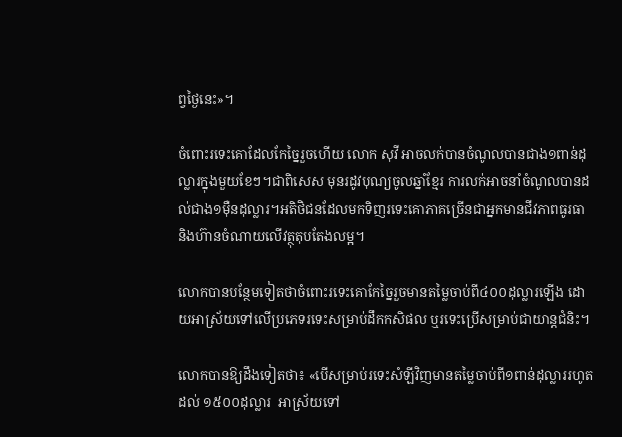ព្វថ្ងៃនេះ»។

ចំពោះរទេះគោដែលកែច្នៃរួចហើយ លោក សុវី អាចលក់បានចំណូលបានជាង១ពាន់ដុល្លារក្នុងមួយខែៗ។ជាពិសេស មុនរដូវបុណ្យចូលឆ្នាំខ្មែរ ការលក់អាចនាំចំណូលបានដល់ជាង១ម៉ឺនដុល្លារ។អតិថិជនដែលមកទិញរទេះគោភាគច្រើនជាអ្នកមានជីវភាពធូរធានិងហ៊ានចំណាយលើវត្ថុតុបតែងលម្អ។

លោកបានបន្ថែមទៀតថាចំពោះរទេះគោកែច្នៃរួចមានតម្លៃចាប់ពី៤០០ដុល្លារឡើង ដោយអាស្រ័យទៅលើប្រភេទរទេះសម្រាប់ដឹកកសិផល ឬរទេះប្រើសម្រាប់ជាយាន្តជំនិះ។

លោកបានឱ្យដឹងទៀតថា៖ «បើសម្រាប់រទេះសំឡីវិញមានតម្លៃចាប់ពី១ពាន់ដុល្លាររហូតដល់ ១៥០០ដុល្លារ  អាស្រ័យទៅ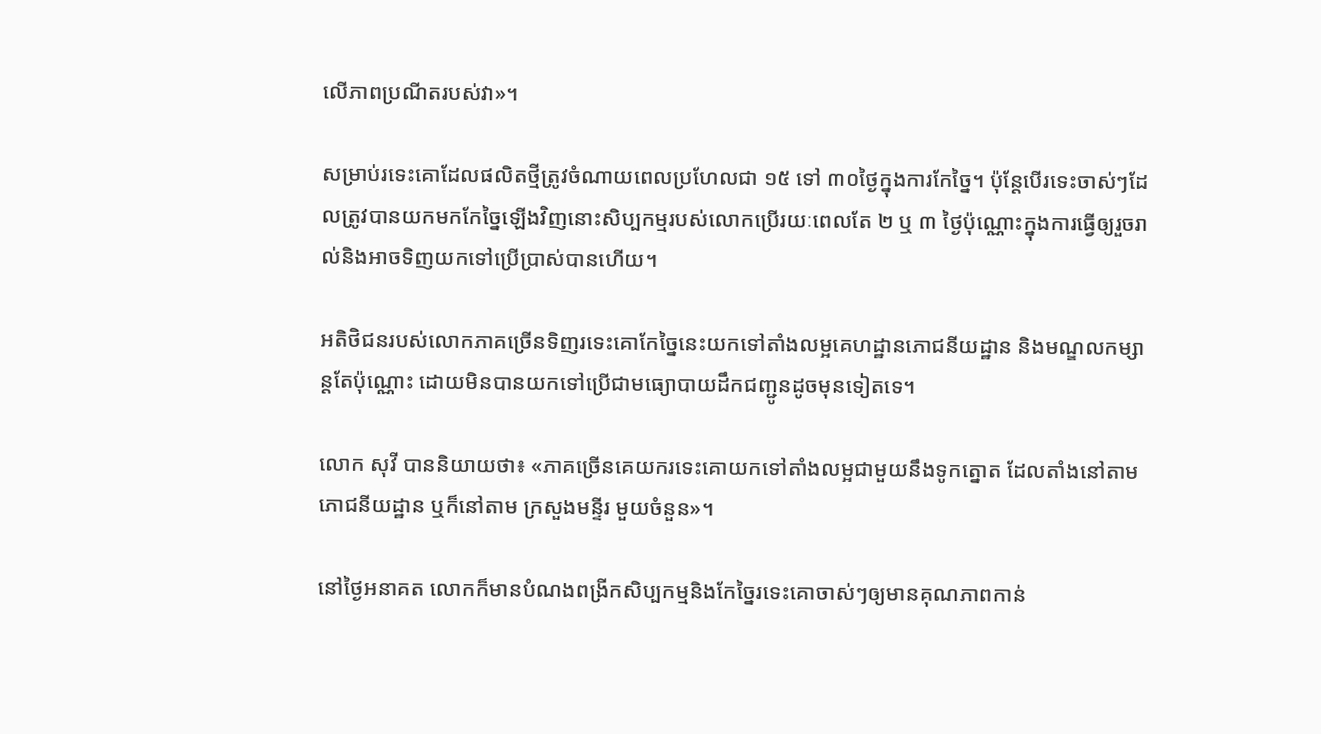លើភាពប្រណីតរបស់វា»។

សម្រាប់រទេះគោដែលផលិតថ្មីត្រូវចំណាយពេលប្រហែលជា ១៥ ទៅ ៣០ថ្ងៃក្នុងការកែច្នៃ។ ប៉ុន្តែបើរទេះចាស់ៗដែលត្រូវបានយកមកកែច្នៃឡើងវិញនោះសិប្បកម្មរបស់លោកប្រើរយៈពេលតែ ២ ឬ ៣ ថ្ងៃប៉ុណ្ណោះក្នុងការធ្វើឲ្យរួចរាល់និងអាចទិញយកទៅប្រើប្រាស់បានហើយ។

អតិថិជនរបស់លោកភាគច្រើនទិញរទេះគោកែច្នៃនេះយកទៅតាំងលម្អគេហដ្ឋានភោជនីយដ្ឋាន និងមណ្ឌលកម្សាន្តតែប៉ុណ្ណោះ ដោយមិនបានយកទៅប្រើជាមធ្យោបាយដឹកជញ្ជូនដូចមុនទៀតទេ។

លោក សុវី បាននិយាយថា៖ «ភាគច្រើនគេយករទេះគោយកទៅតាំងលម្អជាមួយនឹងទូកត្នោត ដែលតាំងនៅតាមភោជនីយដ្ឋាន ឬក៏នៅតាម ក្រសួងមន្ទីរ មួយចំនួន»។

នៅថ្ងៃអនាគត លោកក៏មានបំណងពង្រីកសិប្បកម្មនិងកែច្នៃរទេះគោចាស់ៗឲ្យមានគុណភាពកាន់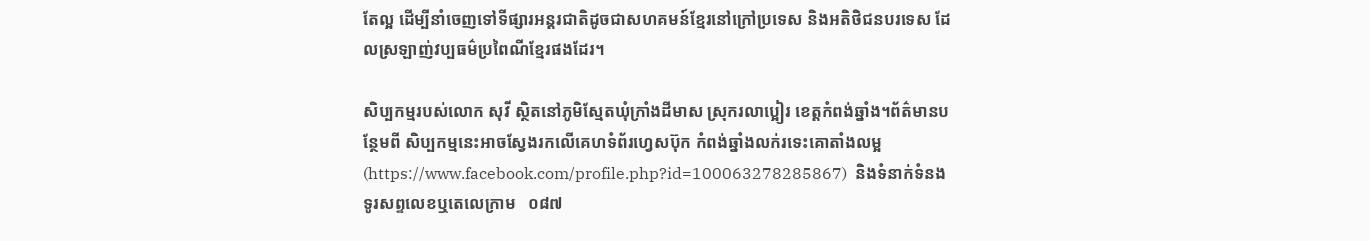តែល្អ ដើម្បីនាំចេញទៅទីផ្សារអន្តរជាតិដូចជាសហគមន៍ខ្មែរនៅក្រៅប្រទេស និងអតិថិជនបរទេស ដែលស្រឡាញ់វប្បធម៌ប្រពៃណីខ្មែរផងដែរ។

សិប្បកម្មរបស់លោក សុវី ស្ថិតនៅភូមិស្មែតឃុំក្រាំងដីមាស ស្រុករលាប្អៀរ ខេត្តកំពង់ឆ្នាំង។ព័ត៌មានបន្ថែមពី សិប្បកម្មនេះអាចស្វែងរកលើគេហទំព័រហ្វេសប៊ុក កំពង់ឆ្នាំងលក់រទេះគោតាំងលម្អ (https://www.facebook.com/profile.php?id=100063278285867)  និងទំនាក់ទំនងទូរសព្ទលេខឬតេលេក្រាម   ០៨៧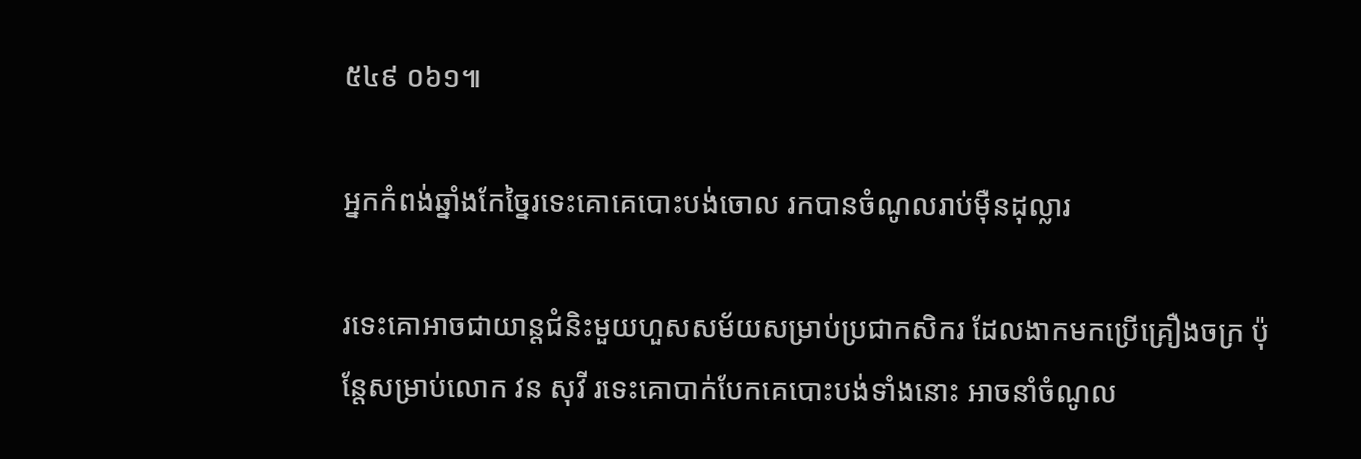៥៤៩ ០៦១៕

អ្នកកំពង់ឆ្នាំងកែច្នៃរទេះគោគេបោះបង់ចោល រកបានចំណូលរាប់ម៉ឺនដុល្លារ

រទេះគោអាចជាយាន្តជំនិះមួយហួសសម័យសម្រាប់ប្រជាកសិករ ដែលងាកមកប្រើគ្រឿងចក្រ ប៉ុន្តែសម្រាប់លោក វន សុវី រទេះគោបាក់បែកគេបោះបង់ទាំងនោះ អាចនាំចំណូល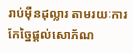រាប់ម៉ឺនដុល្លារ តាមរយៈការកែច្នៃផ្ដល់សោភ័ណ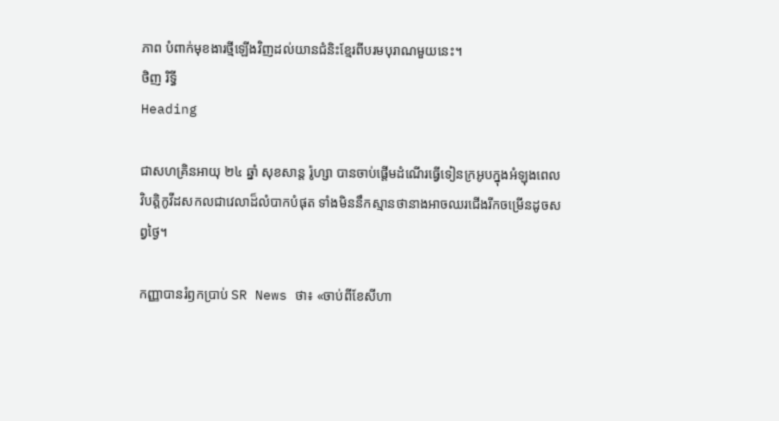ភាព បំពាក់មុខងារថ្មីឡើងវិញដល់យានជំនិះខ្មែរពីបរមបុរាណមួយនេះ។
ថិញ រិទ្ធី
Heading

ជាសហគ្រិនអាយុ ២៤ ឆ្នាំ សុខសាន្ត រ៉ូហ្សា បានចាប់ផ្តើមដំណើរធ្វើទៀនក្រអូបក្នុងអំឡុងពេលវិបត្តិកូវីដសកលជាវេលាដ៏លំបាកបំផុត ទាំងមិននឹកស្មានថានាងអាចឈរជើងរីកចម្រើនដូចសព្វថ្ងៃ។

កញ្ញាបានរំឭកប្រាប់ SR News ថា៖ «ចាប់ពីខែសីហា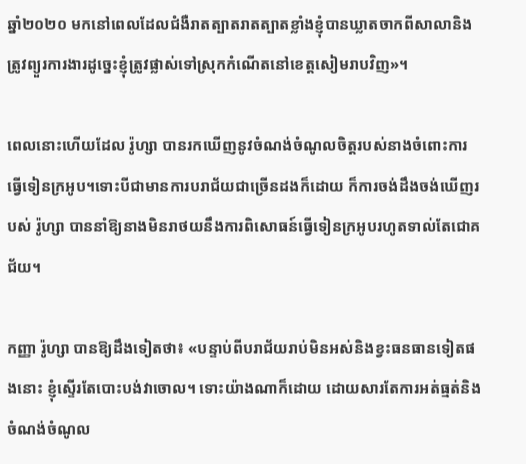ឆ្នាំ២០២០ មកនៅពេលដែលជំងឺរាតត្បាតរាតត្បាតខ្លាំងខ្ញុំបានឃ្លាតចាកពីសាលានិងត្រូវព្យួរការងារដូច្នេះខ្ញុំត្រូវផ្លាស់ទៅស្រុកកំណើតនៅខេត្តសៀមរាបវិញ»។

ពេលនោះហើយដែល រ៉ូហ្សា បានរកឃើញនូវចំណង់ចំណូលចិត្តរបស់នាងចំពោះការធ្វើទៀនក្រអូប។ទោះបីជាមានការបរាជ័យជាច្រើនដងក៏ដោយ ក៏ការចង់ដឹងចង់ឃើញរបស់ រ៉ូហ្សា បាននាំឱ្យនាងមិនរាថយនឹងការពិសោធន៍ធ្វើទៀនក្រអូបរហូតទាល់តែជោគជ័យ។

កញ្ញា រ៉ូហ្សា បានឱ្យដឹងទៀតថា៖ «បន្ទាប់ពីបរាជ័យរាប់មិនអស់និងខ្វះធនធានទៀតផងនោះ ខ្ញុំស្ទើរតែបោះបង់វាចោល។ ទោះយ៉ាងណាក៏ដោយ ដោយសារតែការអត់ធ្មត់និងចំណង់ចំណូល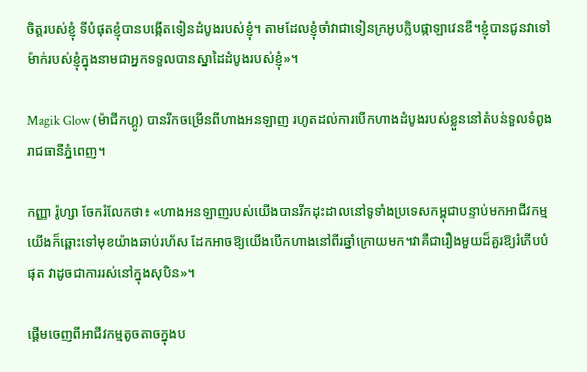ចិត្តរបស់ខ្ញុំ ទីបំផុតខ្ញុំបានបង្កើតទៀនដំបូងរបស់ខ្ញុំ។ តាមដែលខ្ញុំចាំវាជាទៀនក្រអូបក្លិបផ្កាឡាវេនឌឺ។ខ្ញុំបានជូនវាទៅម៉ាក់របស់ខ្ញុំក្នុងនាមជាអ្នកទទួលបានស្នាដៃដំបូងរបស់ខ្ញុំ»។

Magik Glow (ម៉ាជីកហ្គូ) បានរីកចម្រើនពីហាងអនឡាញ រហូតដល់ការបើកហាងដំបូងរបស់ខ្លួននៅតំបន់ទួលទំពូងរាជធានីភ្នំពេញ។

កញ្ញា រ៉ូហ្សា ចែករំលែកថា៖ «ហាងអនឡាញរបស់យើងបានរីកដុះដាលនៅទូទាំងប្រទេសកម្ពុជាបន្ទាប់មកអាជីវកម្មយើងក៏ឆ្ពោះទៅមុខយ៉ាងឆាប់រហ័ស ដែកអាចឱ្យយើងបើកហាងនៅពីរឆ្នាំក្រោយមក។វាគឺជារឿងមួយដ៏គួរឱ្យរំភើបបំផុត វាដូចជាការរស់នៅក្នុងសុបិន»។

ផ្ដើមចេញពីអាជីវកម្មតូចតាចក្នុងប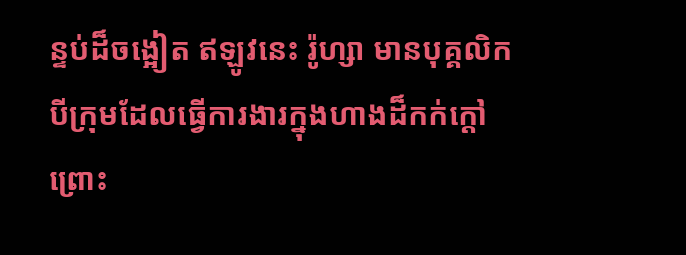ន្ទប់ដ៏ចង្អៀត ឥឡូវនេះ រ៉ូហ្សា មានបុគ្គលិកបីក្រុមដែលធ្វើការងារក្នុងហាងដ៏កក់ក្ដៅព្រោះ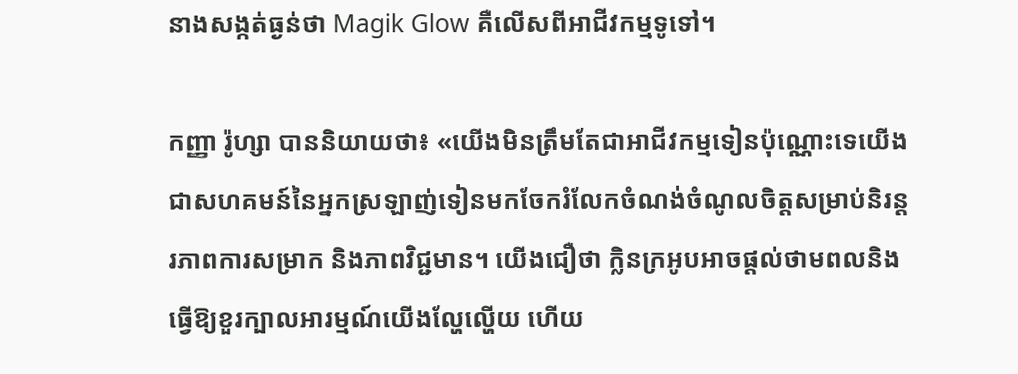នាងសង្កត់ធ្ងន់ថា Magik Glow គឺលើសពីអាជីវកម្មទូទៅ។

កញ្ញា រ៉ូហ្សា បាននិយាយថា៖ «យើងមិនត្រឹមតែជាអាជីវកម្មទៀនប៉ុណ្ណោះទេយើងជាសហគមន៍នៃអ្នកស្រឡាញ់ទៀនមកចែករំលែកចំណង់ចំណូលចិត្តសម្រាប់និរន្តរភាពការសម្រាក និងភាពវិជ្ជមាន។ យើងជឿថា ក្លិនក្រអូបអាចផ្ដល់ថាមពលនិងធ្វើឱ្យខួរក្បាលអារម្មណ៍យើងល្ហែល្ហើយ ហើយ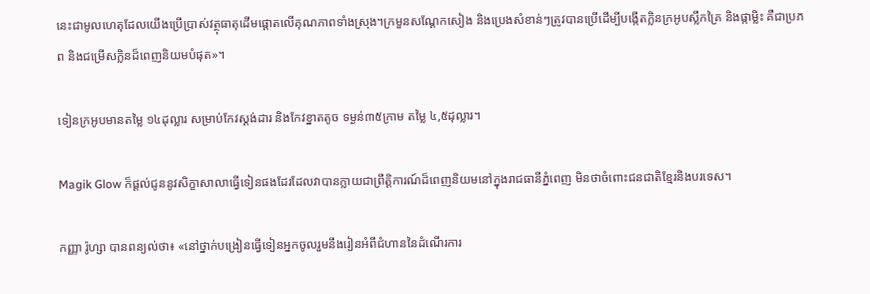នេះជាមូលហេតុដែលយើងប្រើប្រាស់វត្ថុធាតុដើមផ្ដោតលើគុណភាពទាំងស្រុង។ក្រមួនសណ្តែកសៀង និងប្រេងសំខាន់ៗត្រូវបានប្រើដើម្បីបង្កើតក្លិនក្រអូបស្លឹកគ្រៃ និងផ្កាម្លិះ គឺជាប្រភព និងជម្រើសក្លិនដ៏ពេញនិយមបំផុត»។

ទៀនក្រអូបមានតម្លៃ ១៤ដុល្លារ សម្រាប់កែវស្ដង់ដារ និងកែវខ្នាតតូច ទម្ងន់៣៥ក្រាម តម្លៃ ៤,៥ដុល្លារ។

Magik Glow ក៏ផ្តល់ជូននូវសិក្ខាសាលាធ្វើទៀនផងដែរដែលវាបានក្លាយជាព្រឹត្តិការណ៍ដ៏ពេញនិយមនៅក្នុងរាជធានីភ្នំពេញ មិនថាចំពោះជនជាតិខ្មែរនិងបរទេស។

កញ្ញា រ៉ូហ្សា បានពន្យល់ថា៖ «នៅថ្នាក់បង្រៀនធ្វើទៀនអ្នកចូលរួមនឹងរៀនអំពីជំហាននៃដំណើរការ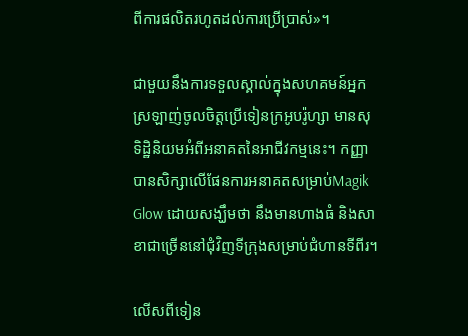ពីការផលិតរហូតដល់ការប្រើប្រាស់»។

ជាមួយនឹងការទទួលស្គាល់ក្នុងសហគមន៍អ្នកស្រឡាញ់ចូលចិត្តប្រើទៀនក្រអូបរ៉ូហ្សា មានសុទិដ្ឋិនិយមអំពីអនាគតនៃអាជីវកម្មនេះ។ កញ្ញាបានសិក្សាលើផែនការអនាគតសម្រាប់Magik Glow ដោយសង្ឃឹមថា នឹងមានហាងធំ និងសាខាជាច្រើននៅជុំវិញទីក្រុងសម្រាប់ជំហានទីពីរ។

លើសពីទៀន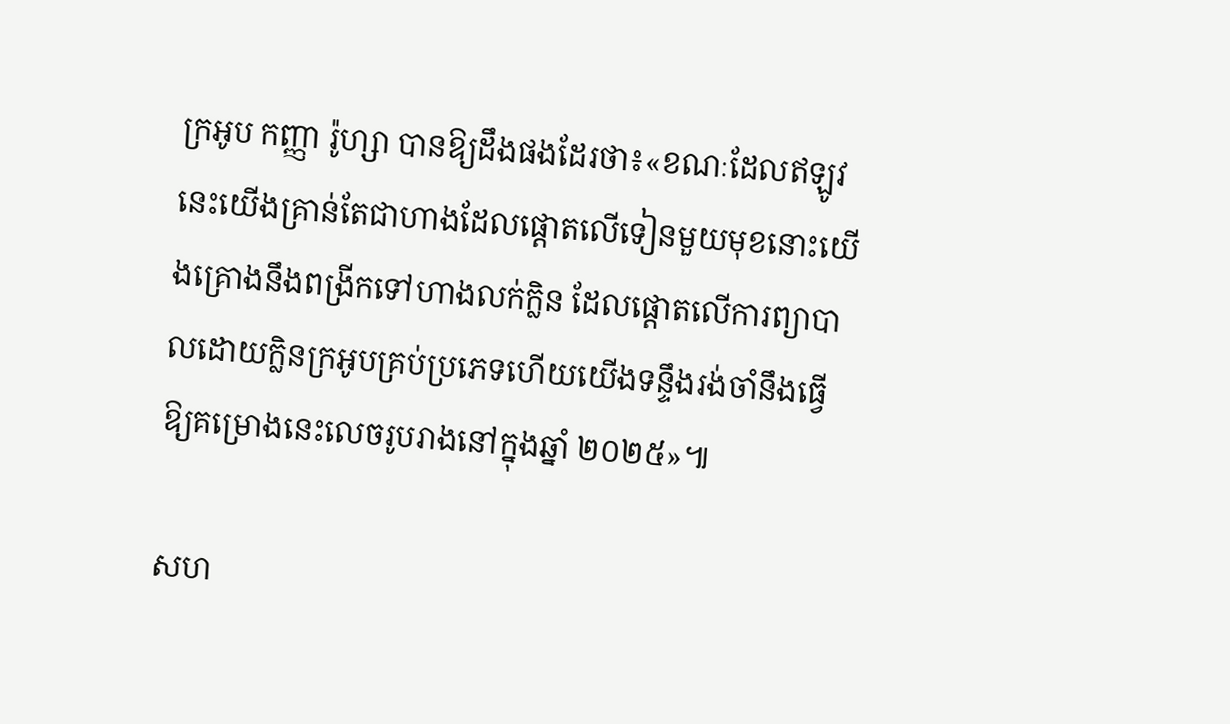ក្រអូប កញ្ញា រ៉ូហ្សា បានឱ្យដឹងផងដែរថា៖«ខណៈដែលឥឡូវនេះយើងគ្រាន់តែជាហាងដែលផ្តោតលើទៀនមួយមុខនោះយើងគ្រោងនឹងពង្រីកទៅហាងលក់ក្លិន ដែលផ្ដោតលើការព្យាបាលដោយក្លិនក្រអូបគ្រប់ប្រភេទហើយយើងទន្ទឹងរង់ចាំនឹងធ្វើឱ្យគម្រោងនេះលេចរូបរាងនៅក្នុងឆ្នាំ ២០២៥»៕

សហ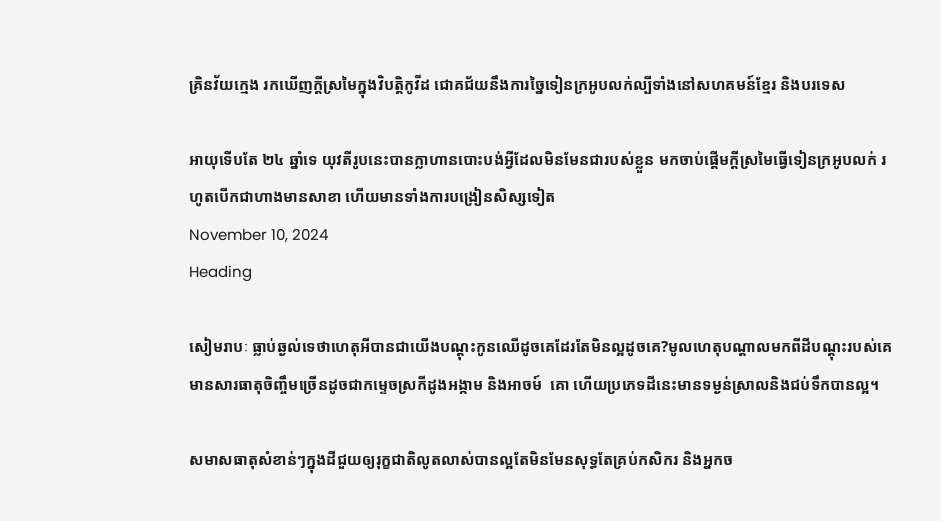គ្រិនវ័យក្មេង រកឃើញក្ដីស្រមៃក្នុងវិបត្តិកូវីដ ជោគជ័យនឹងការច្នៃទៀនក្រអូបលក់ល្បីទាំងនៅសហគមន៍ខ្មែរ និងបរទេស

អាយុទើបតែ ២៤ ឆ្នាំទេ យុវតីរូបនេះបានក្លាហានបោះបង់អ្វីដែលមិនមែនជារបស់ខ្លួន មកចាប់ផ្ដើមក្ដីស្រមៃធ្វើទៀនក្រអូបលក់ រហូតបើកជាហាងមានសាខា ហើយមានទាំងការបង្រៀនសិស្សទៀត
November 10, 2024
Heading

សៀមរាបៈ ធ្លាប់ឆ្ងល់ទេថាហេតុអីបានជាយើងបណ្ដុះកូនឈើដូចគេដែរតែមិនល្អដូចគេ?មូលហេតុបណ្ដាលមកពីដីបណ្ដុះរបស់គេមានសារធាតុចិញ្ចឹមច្រើនដូចជាកម្ទេចស្រកីដូងអង្កាម និងអាចម៍  គោ ហើយប្រភេទដីនេះមានទម្ងន់ស្រាលនិងជប់ទឹកបានល្អ។

សមាសធាតុសំខាន់ៗក្នុងដីជួយឲ្យរុក្ខជាតិលូតលាស់បានល្អតែមិនមែនសុទ្ធតែគ្រប់កសិករ និងអ្នកច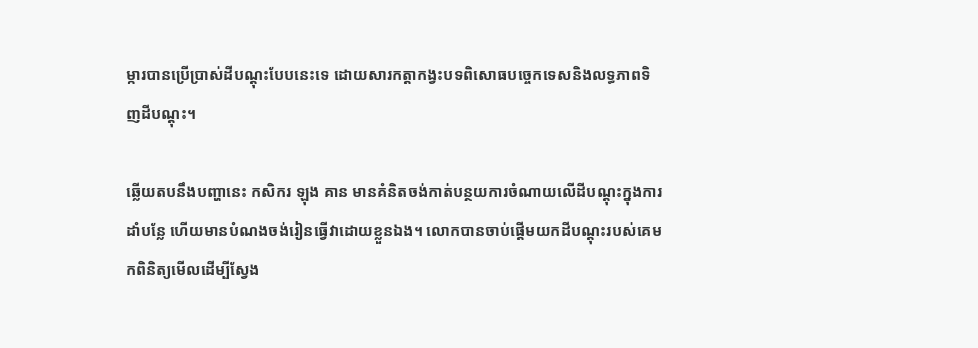ម្ការបានប្រើប្រាស់ដីបណ្ដុះបែបនេះទេ ដោយសារកត្តាកង្វះបទពិសោធបច្ចេកទេសនិងលទ្ធភាពទិញដីបណ្ដុះ។

ឆ្លើយតបនឹងបញ្ហានេះ កសិករ ឡុង គាន មានគំនិតចង់កាត់បន្ថយការចំណាយលើដីបណ្ដុះក្នុងការដាំបន្លែ ហើយមានបំណងចង់រៀនធ្វើវាដោយខ្លួនឯង។ លោកបានចាប់ផ្ដើមយកដីបណ្ដុះរបស់គេមកពិនិត្យមើលដើម្បីស្វែង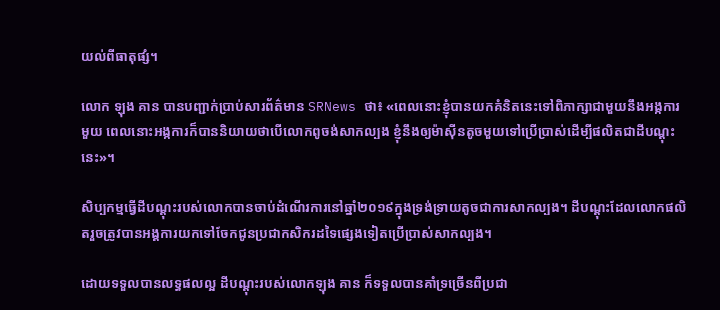យល់ពីធាតុផ្សំ។

លោក ឡុង គាន បានបញ្ជាក់ប្រាប់សារព័ត៌មាន SRNews ថា៖ «ពេលនោះខ្ញុំបានយកគំនិតនេះទៅពិភាក្សាជាមួយនឹងអង្កការមួយ ពេលនោះអង្កការក៏បាននិយាយថាបើលោកពូចង់សាកល្បង ខ្ញុំនឹងឲ្យម៉ាស៊ីនតូចមួយទៅប្រើប្រាស់ដើម្បីផលិតជាដីបណ្ដុះនេះ»។

សិប្បកម្មធ្វើដីបណ្ដុះរបស់លោកបានចាប់ដំណើរការនៅឆ្នាំ២០១៩ក្នុងទ្រង់ទ្រាយតូចជាការសាកល្បង។ ដីបណ្ដុះដែលលោកផលិតរួចត្រូវបានអង្គការយកទៅចែកជូនប្រជាកសិករដទៃផ្សេងទៀតប្រើប្រាស់សាកល្បង។

ដោយទទួលបានលទ្ធផលល្អ ដីបណ្ដុះរបស់លោកឡុង គាន ក៏ទទួលបានគាំទ្រច្រើនពីប្រជា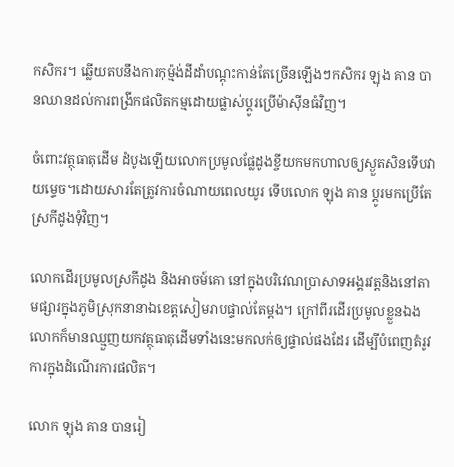កសិករ។ ឆ្លើយតបនឹងការកុម្ម៉ង់ដីដាំបណ្ដុះកាន់តែច្រើនឡើងៗកសិករ ឡុង គាន បានឈានដល់ការពង្រីកផលិតកម្មដោយផ្លាស់ប្ដូរប្រើម៉ាស៊ីនធំវិញ។

ចំពោះវត្ថុធាតុដើម ដំបូងឡើយលោកប្រមូលផ្លែដូងខ្ចីយកមកហាលឲ្យស្ងួតសិនទើបវាយម្ទេច។ដោយសារតែត្រូវការចំណាយពេលយូរ ទើបលោក ឡុង គាន ប្ដូរមកប្រើតែស្រកីដូងទុំវិញ។

លោកដើរប្រមូលស្រកីដូង និងអាចម៍គោ នៅក្នុងបរិវេណប្រាសាទអង្គរវត្តនិងនៅតាមផ្សារក្នុងភូមិស្រុកនានាឯខេត្តសៀមរាបផ្ទាល់តែម្ដង។ ក្រៅពីរដើរប្រមូលខ្លួនឯងលោកក៏មានឈ្មួញយកវត្ថុធាតុដើមទាំងនេះមកលក់ឲ្យផ្ទាល់ផងដែរ ដើម្បីបំពេញតំរូវការក្នុងដំណើរការផលិត។

លោក ឡុង គាន បានរៀ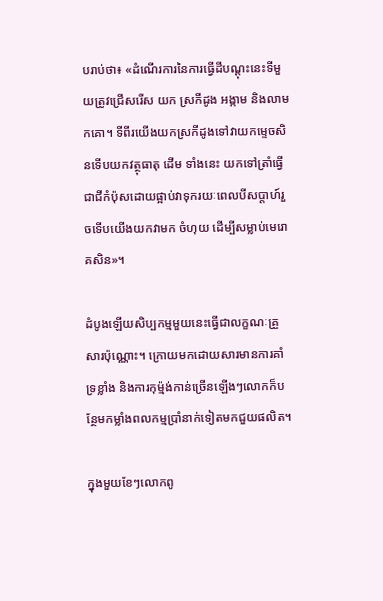បរាប់ថា៖ «ដំណើរការនៃការធ្វើដីបណ្ដុះនេះទីមួយត្រូវជ្រើសរើស យក ស្រកីដូង អង្កាម និងលាមកគោ។ ទីពីរយើងយកស្រកីដូងទៅវាយកម្ទេចសិនទើបយកវត្ថុធាតុ ដើម ទាំងនេះ យកទៅត្រាំធ្វើជាជីកំប៉ុសដោយផ្អាប់វាទុករយៈពេលបីសប្ដាហ៍រួចទើបយើងយកវាមក ចំហុយ ដើម្បីសម្លាប់មេរោគសិន»។

ដំបូងឡើយសិប្បកម្មមួយនេះធ្វើជាលក្ខណៈគ្រួសារប៉ុណ្ណោះ។ ក្រោយមកដោយសារមានការគាំទ្រខ្លាំង និងការកុម្ម៉ង់កាន់ច្រើនឡើងៗលោកក៏បន្ថែមកម្លាំងពលកម្មប្រាំនាក់ទៀតមកជួយផលិត។

ក្នុងមួយខែៗលោកពូ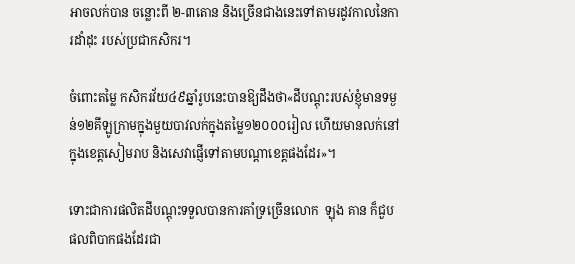អាចលក់បាន ចន្លោះពី ២-៣តោន និងច្រើនជាងនេះទៅតាមរដូវកាលនៃការដាំដុះ របស់ប្រជាកសិករ។

ចំពោះតម្លៃ កសិករវ័យ៤៩ឆ្នាំរូបនេះបានឱ្យដឹងថា«ដីបណ្ដុះរបស់ខ្ញុំមានទម្ងន់១២គីឡូក្រាមក្នុងមួយបាវលក់ក្នុងតម្លៃ១២០០០រៀល ហើយមានលក់នៅក្នុងខេត្តសៀមរាប និងសេវាផ្ញើទៅតាមបណ្ដាខេត្តផងដែរ»។

ទោះជាការផលិតដីបណ្ដុះទទួលបានការគាំទ្រច្រើនលោក  ឡុង គាន ក៏ជួបផលពិបាកផងដែរជា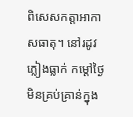ពិសេសកត្តាអាកាសធាតុ។ នៅរដូវភ្លៀងធ្លាក់ កម្ដៅថ្ងៃមិនគ្រប់គ្រាន់ក្នុង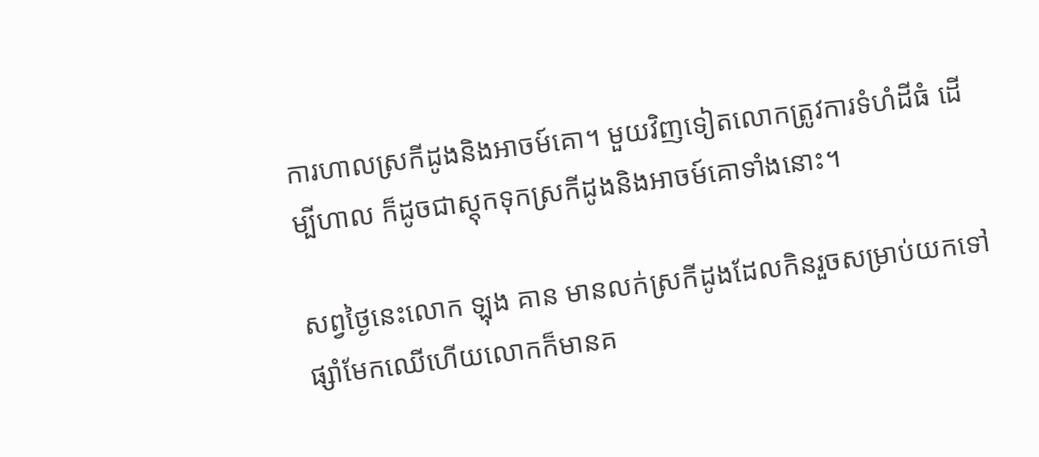ការហាលស្រកីដូងនិងអាចម៍គោ។ មួយវិញទៀតលោកត្រូវការទំហំដីធំ ដើម្បីហាល ក៏ដូចជាស្តុកទុកស្រកីដូងនិងអាចម៍គោទាំងនោះ។

សព្វថ្ងៃនេះលោក ឡុង គាន មានលក់ស្រកីដូងដែលកិនរួចសម្រាប់យកទៅផ្សាំមែកឈើហើយលោកក៏មានគ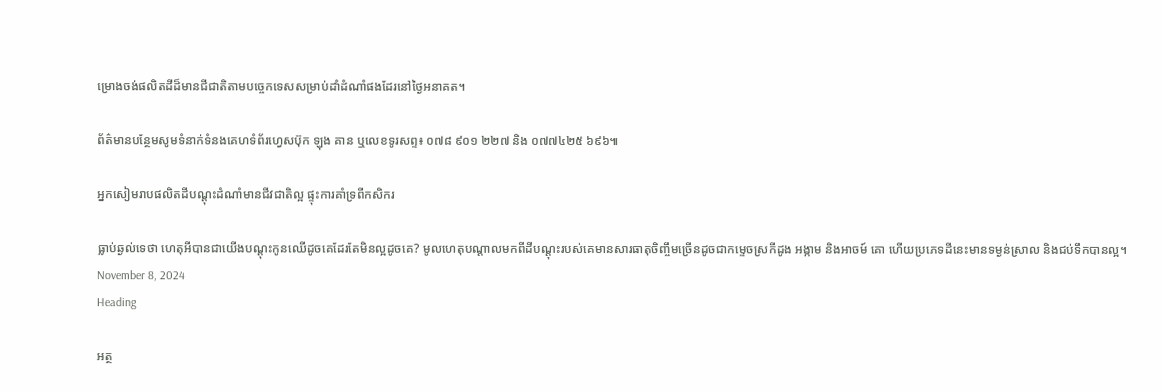ម្រោងចង់ផលិតដីដ៏មានជីជាតិតាមបច្ចេកទេសសម្រាប់ដាំដំណាំផងដែរនៅថ្ងៃអនាគត។

ព័ត៌មានបន្ថែមសូមទំនាក់ទំនងគេហទំព័រហ្វេសប៊ុក ឡុង គាន ឬលេខទូរសព្ទ៖ ០៧៨ ៩០១ ២២៧ និង ០៧៧៤២៥ ៦៩៦៕

អ្នកសៀមរាបផលិតដីបណ្ដុះដំណាំមានជីវជាតិល្អ ផ្ទុះការគាំទ្រពីកសិករ

ធ្លាប់ឆ្ងល់ទេថា ហេតុអីបានជាយើងបណ្ដុះកូនឈើដូចគេដែរតែមិនល្អដូចគេ? មូលហេតុបណ្ដាលមកពីដីបណ្ដុះរបស់គេមានសារធាតុចិញ្ចឹមច្រើនដូចជាកម្ទេចស្រកីដូង អង្កាម និងអាចម៍ គោ ហើយប្រភេទដីនេះមានទម្ងន់ស្រាល និងជប់ទឹកបានល្អ។
November 8, 2024
Heading

អត្ថ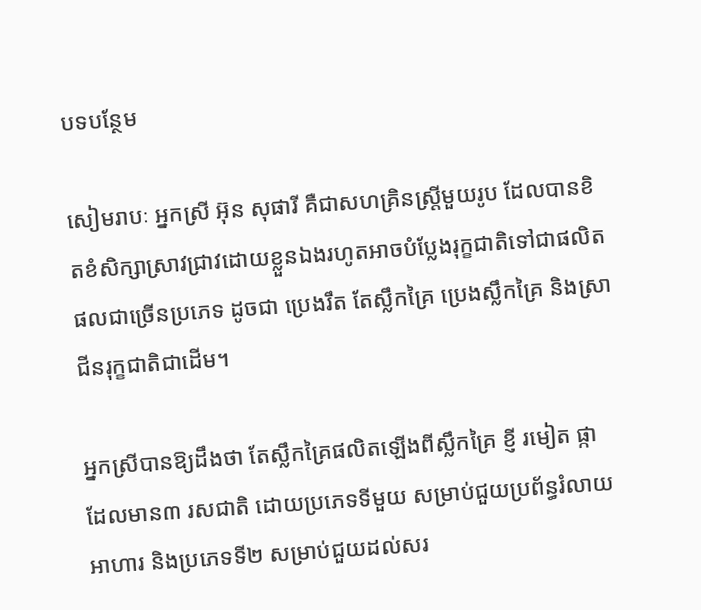បទបន្ថែម

សៀមរាបៈ អ្នកស្រី អ៊ុន សុផារី គឺជាសហគ្រិនស្ត្រីមួយរូប ដែលបានខិតខំសិក្សាស្រាវជ្រាវដោយខ្លួនឯងរហូតអាចបំប្លែងរុក្ខជាតិទៅជាផលិតផលជាច្រើនប្រភេទ ដូចជា ប្រេងរឹត តែស្លឹកគ្រៃ ប្រេងស្លឹកគ្រៃ និងស្រាជីនរុក្ខជាតិជាដើម។

អ្នកស្រីបានឱ្យដឹងថា តែស្លឹកគ្រៃផលិតឡើងពីស្លឹកគ្រៃ ខ្ញី រមៀត ផ្កា ដែលមាន៣ រសជាតិ ដោយប្រភេទទីមួយ សម្រាប់ជួយប្រព័ន្ធរំលាយអាហារ និងប្រភេទទី២ សម្រាប់ជួយដល់សរ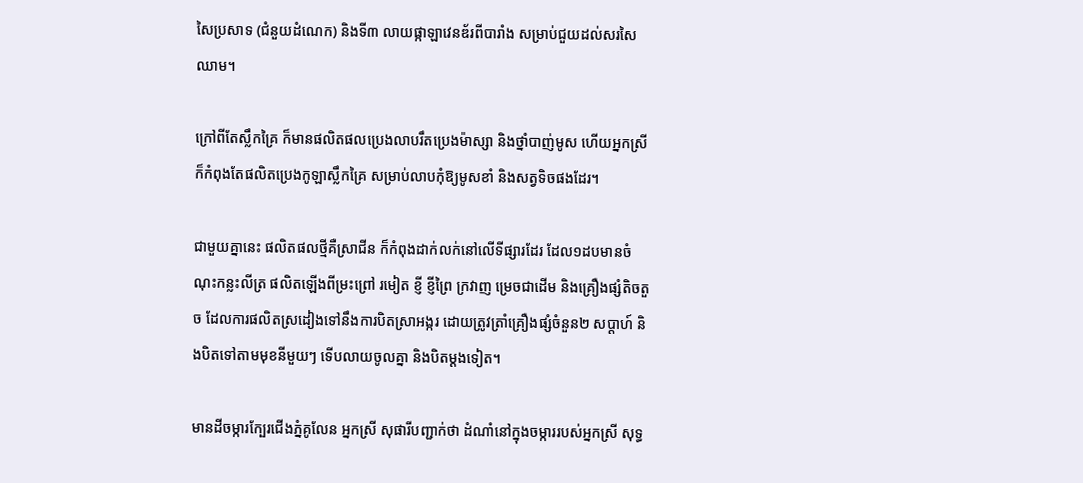សៃប្រសាទ (ជំនួយដំណេក) និងទី៣ លាយផ្កាឡាវេនឌ័រពីបារាំង សម្រាប់ជួយដល់សរសៃឈាម។

ក្រៅពីតែស្លឹកគ្រៃ ក៏មានផលិតផលប្រេងលាបរឹតប្រេងម៉ាស្សា និងថ្នាំបាញ់មូស ហើយអ្នកស្រីក៏កំពុងតែផលិតប្រេងកូឡាស្លឹកគ្រៃ សម្រាប់លាបកុំឱ្យមូសខាំ និងសត្វទិចផងដែរ។

ជាមួយគ្នានេះ ផលិតផលថ្មីគឺស្រាជីន ក៏កំពុងដាក់លក់នៅលើទីផ្សារដែរ ដែល១ដបមានចំណុះកន្លះលីត្រ ផលិតឡើងពីម្រះព្រៅ រមៀត ខ្ញី ខ្ញីព្រៃ ក្រវាញ ម្រេចជាដើម និងគ្រឿងផ្សំតិចតួច ដែលការផលិតស្រដៀងទៅនឹងការបិតស្រាអង្ករ ដោយត្រូវត្រាំគ្រឿងផ្សំចំនួន២ សប្ដាហ៍ និងបិតទៅតាមមុខនីមួយៗ ទើបលាយចូលគ្នា និងបិតម្ដងទៀត។

មានដីចម្ការក្បែរជើងភ្នំគូលែន អ្នកស្រី សុផារីបញ្ជាក់ថា ដំណាំនៅក្នុងចម្ការរបស់អ្នកស្រី សុទ្ធ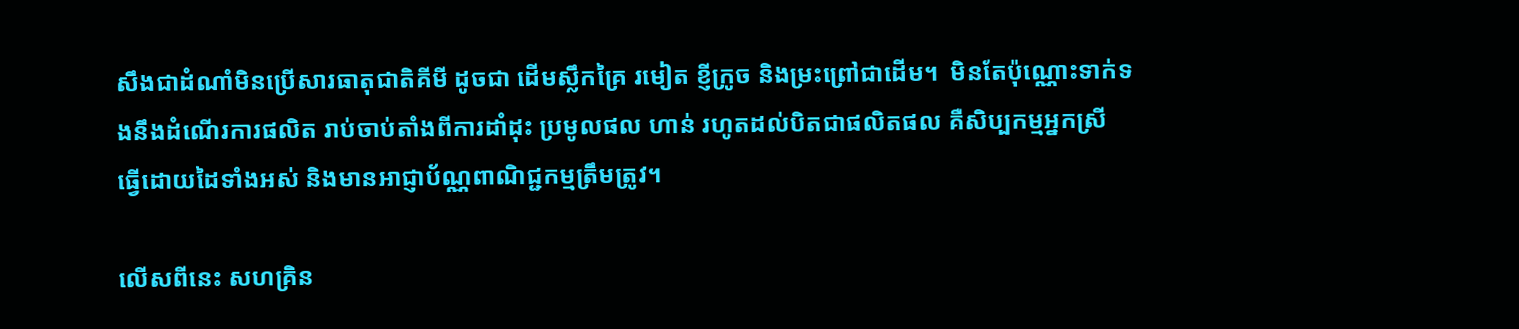សឹងជាដំណាំមិនប្រើសារធាតុជាតិគីមី ដូចជា ដើមស្លឹកគ្រៃ រមៀត ខ្ញីក្រូច និងម្រះព្រៅជាដើម។  មិនតែប៉ុណ្ណោះទាក់ទងនឹងដំណើរការផលិត រាប់ចាប់តាំងពីការដាំដុះ ប្រមូលផល ហាន់ រហូតដល់បិតជាផលិតផល គឺសិប្បកម្មអ្នកស្រី ធ្វើដោយដៃទាំងអស់ និងមានអាជ្ញាប័ណ្ណពាណិជ្ជកម្មត្រឹមត្រូវ។

លើសពីនេះ សហគ្រិន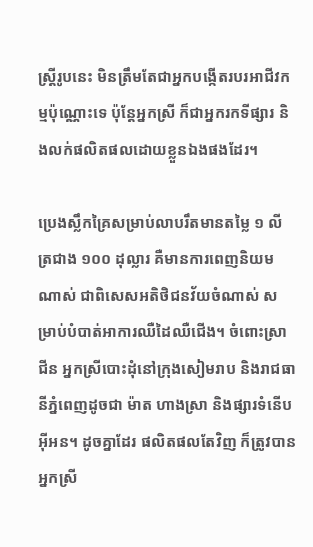ស្ដ្រីរូបនេះ មិនត្រឹមតែជាអ្នកបង្កើតរបរអាជីវកម្មប៉ុណ្ណោះទេ ប៉ុន្តែអ្នកស្រី ក៏ជាអ្នករកទីផ្សារ និងលក់ផលិតផលដោយខ្លួនឯងផងដែរ។

ប្រេងស្លឹកគ្រៃសម្រាប់លាបរឹតមានតម្លៃ ១ លីត្រជាង ១០០ ដុល្លារ គឺមានការពេញនិយមណាស់ ជាពិសេសអតិថិជនវ័យចំណាស់ សម្រាប់បំបាត់អាការឈឺដៃឈឺជើង។ ចំពោះស្រាជីន អ្នកស្រីបោះដុំនៅក្រុងសៀមរាប និងរាជធានីភ្នំពេញដូចជា ម៉ាត ហាងស្រា និងផ្សារទំនើបអ៊ីអន។ ដូចគ្នាដែរ ផលិតផលតែវិញ ក៏ត្រូវបានអ្នកស្រី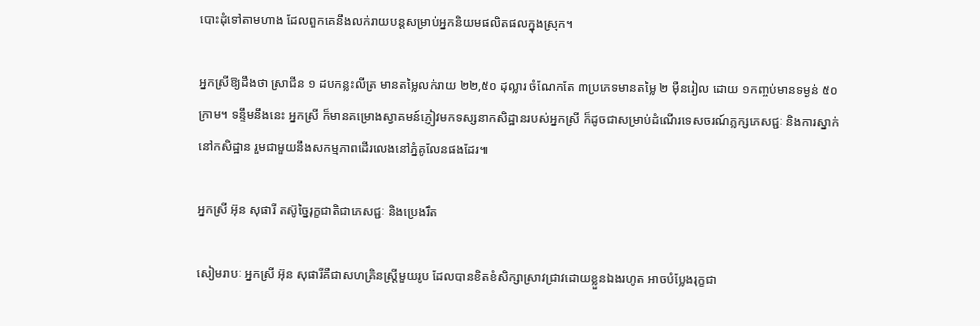បោះដុំទៅតាមហាង ដែលពួកគេនឹងលក់រាយបន្ដសម្រាប់អ្នកនិយមផលិតផលក្នុងស្រុក។

អ្នកស្រីឱ្យដឹងថា ស្រាជីន ១ ដបកន្លះលីត្រ មានតម្លៃលក់រាយ ២២,៥០ ដុល្លារ ចំណែកតែ ៣ប្រភេទមានតម្លៃ ២ ម៉ឺនរៀល ដោយ ១កញ្ចប់មានទម្ងន់ ៥០ ក្រាម។ ទន្ទឹមនឹងនេះ អ្នកស្រី ក៏មានគម្រោងស្វាគមន៍ភ្ញៀវមកទស្សនាកសិដ្ឋានរបស់អ្នកស្រី ក៏ដូចជាសម្រាប់ដំណើរទេសចរណ៍ភ្លក្សភេសជ្ជៈ និងការស្នាក់នៅកសិដ្ឋាន រួមជាមួយនឹងសកម្មភាពដើរលេងនៅភ្នំគូលែនផងដែរ៕

អ្នកស្រី អ៊ុន សុផារី តស៊ូច្នៃរុក្ខជាតិជាភេសជ្ជៈ និងប្រេងរឹត

សៀមរាបៈ អ្នកស្រី អ៊ុន សុផារីគឺជាសហគ្រិនស្ត្រីមួយរូប ដែលបានខិតខំសិក្សាស្រាវជ្រាវដោយខ្លួនឯងរហូត អាចបំប្លែងរុក្ខជា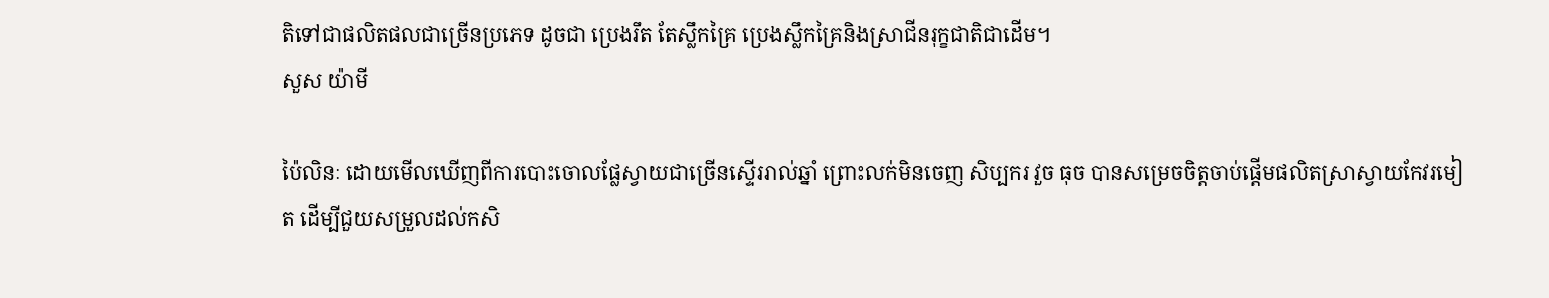តិទៅជាផលិតផលជាច្រើនប្រភេទ ដូចជា ប្រេងរឹត តែស្លឹកគ្រៃ ប្រេងស្លឹកគ្រៃនិងស្រាជីនរុក្ខជាតិជាដើម។
សួស យ៉ាមី

ប៉ៃលិនៈ ដោយមើលឃើញពីការបោះចោលផ្លែស្វាយជាច្រើនស្ទើររាល់ឆ្នាំ ព្រោះលក់មិនចេញ សិប្បករ វួច ធុច បានសម្រេចចិត្តចាប់ផ្តើមផលិតស្រាស្វាយកែវរមៀត ដើម្បីជួយសម្រួលដល់កសិ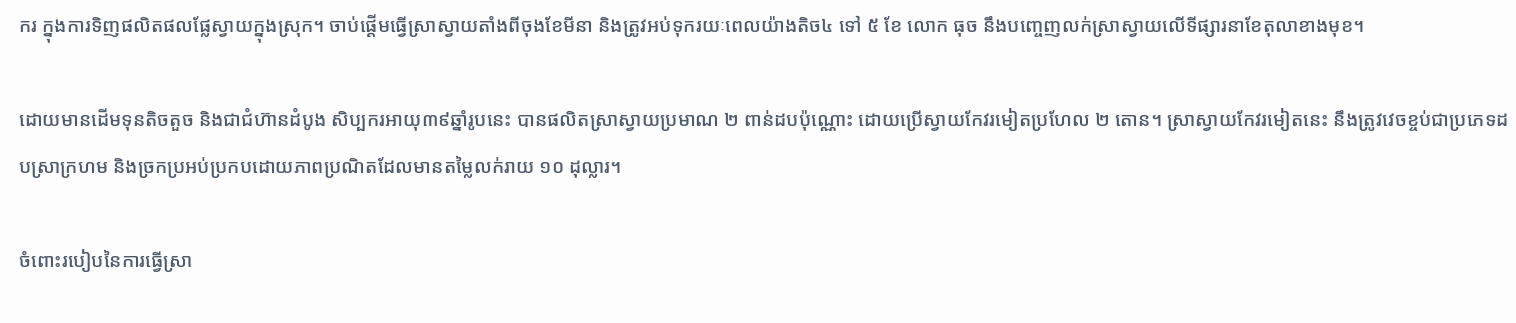ករ ក្នុងការទិញផលិតផលផ្លែស្វាយក្នុងស្រុក។ ចាប់ផ្ដើមធ្វើស្រាស្វាយតាំងពីចុងខែមីនា និងត្រូវអប់ទុករយៈពេលយ៉ាងតិច៤ ទៅ ៥ ខែ លោក ធុច នឹងបញ្ចេញលក់ស្រាស្វាយលើទីផ្សារនាខែតុលាខាងមុខ។

ដោយមានដើមទុនតិចតួច និងជាជំហ៊ានដំបូង សិប្បករអាយុ៣៩ឆ្នាំរូបនេះ បានផលិតស្រាស្វាយប្រមាណ ២ ពាន់ដបប៉ុណ្ណោះ ដោយប្រើស្វាយកែវរមៀតប្រហែល ២ តោន។ ស្រាស្វាយកែវរមៀតនេះ នឹងត្រូវវេចខ្ចប់ជាប្រភេទដបស្រាក្រហម និងច្រកប្រអប់ប្រកបដោយភាពប្រណិតដែលមានតម្លៃលក់រាយ ១០ ដុល្លារ។

ចំពោះរបៀបនៃការធ្វើស្រា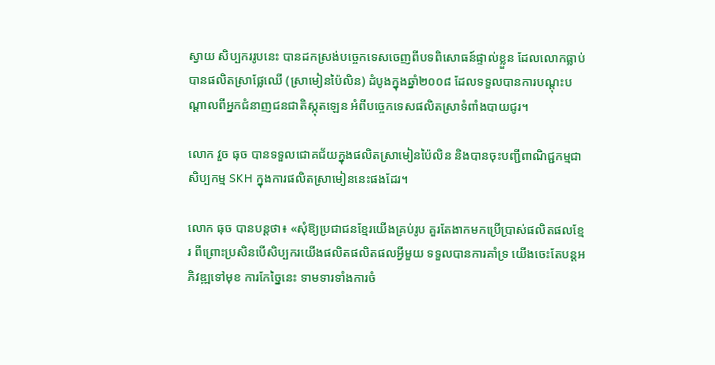ស្វាយ សិប្បកររូបនេះ បានដកស្រង់បច្ចេកទេសចេញពីបទពិសោធន៍ផ្ទាល់ខ្លួន ដែលលោកធ្លាប់បានផលិតស្រាផ្លែឈើ (ស្រាមៀនប៉ៃលិន) ដំបូងក្នុងឆ្នាំ២០០៨ ដែលទទួលបានការបណ្ដុះបណ្ដាលពីអ្នកជំនាញជនជាតិស្កុតឡេន អំពីបច្ចេកទេសផលិតស្រាទំពាំងបាយជូរ។

លោក វួច ធុច បានទទួលជោគជ័យក្នុងផលិតស្រាមៀនប៉ៃលិន និងបានចុះបញ្ជីពាណិជ្ជកម្មជាសិប្បកម្ម SKH ក្នុងការផលិតស្រាមៀននេះផងដែរ។

លោក ធុច បានបន្ដថា៖ «សុំឱ្យប្រជាជនខ្មែរយើងគ្រប់រូប គួរតែងាកមកប្រើប្រាស់ផលិតផលខ្មែរ ពីព្រោះប្រសិនបើសិប្បករយើងផលិតផលិតផលអ្វីមួយ ទទួលបានការគាំទ្រ យើងចេះតែបន្ដអភិវឌ្ឍទៅមុខ ការកែច្នៃនេះ ទាមទារទាំងការចំ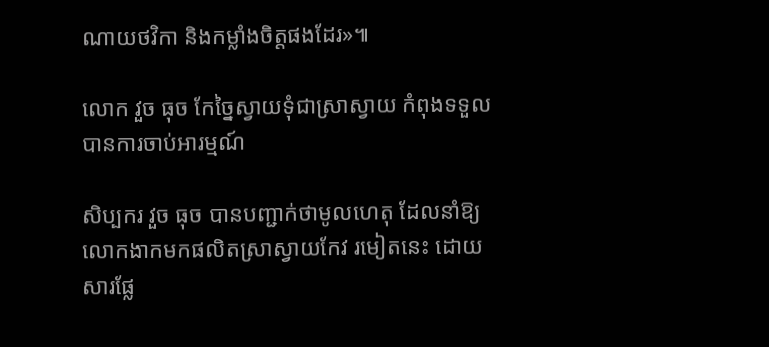ណាយថវិកា និងកម្លាំងចិត្ដផងដែរ»៕

លោក វួច ធុច កែច្នៃស្វាយទុំជាស្រាស្វាយ កំពុងទទួលបានការចាប់អារម្មណ៍

សិប្បករ វួច ធុច បានបញ្ជាក់ថាមូលហេតុ ដែលនាំឱ្យលោកងាកមកផលិតស្រាស្វាយកែវ រមៀតនេះ ដោយសារផ្លែ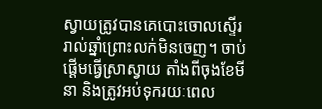ស្វាយត្រូវបានគេបោះចោលស្ទើររាល់ឆ្នាំព្រោះលក់មិនចេញ។ ចាប់ផ្ដើមធ្វើស្រាស្វាយ តាំងពីចុងខែមីនា និងត្រូវអប់ទុករយៈពេល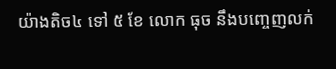យ៉ាងតិច៤ ទៅ ៥ ខែ លោក ធុច នឹងបញ្ចេញលក់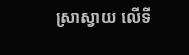ស្រាស្វាយ លើទី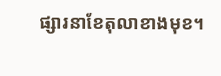ផ្សារនាខែតុលាខាងមុខ។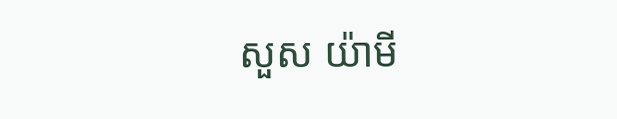សួស យ៉ាមី